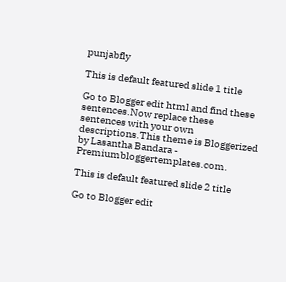punjabfly

This is default featured slide 1 title

Go to Blogger edit html and find these sentences.Now replace these sentences with your own descriptions.This theme is Bloggerized by Lasantha Bandara - Premiumbloggertemplates.com.

This is default featured slide 2 title

Go to Blogger edit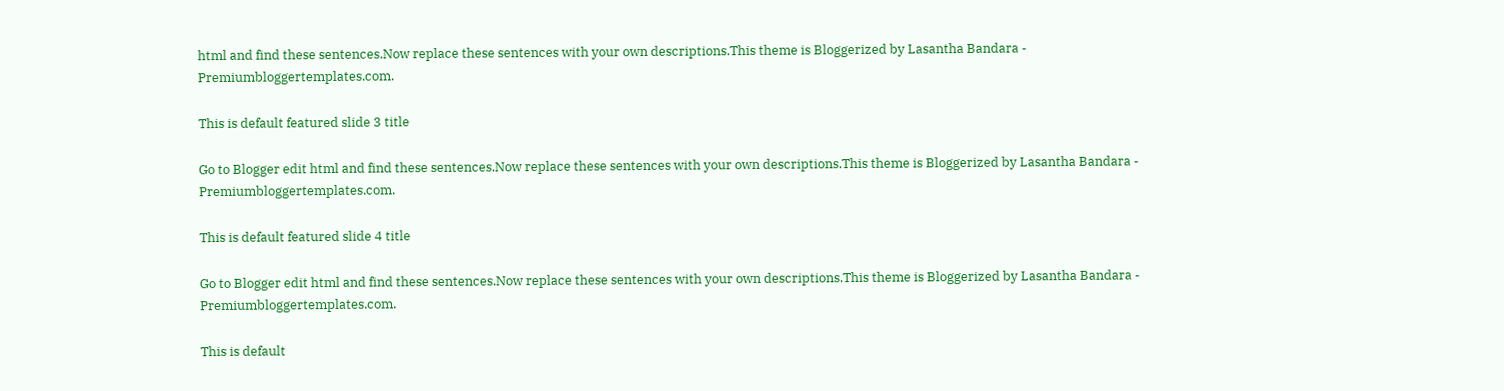html and find these sentences.Now replace these sentences with your own descriptions.This theme is Bloggerized by Lasantha Bandara - Premiumbloggertemplates.com.

This is default featured slide 3 title

Go to Blogger edit html and find these sentences.Now replace these sentences with your own descriptions.This theme is Bloggerized by Lasantha Bandara - Premiumbloggertemplates.com.

This is default featured slide 4 title

Go to Blogger edit html and find these sentences.Now replace these sentences with your own descriptions.This theme is Bloggerized by Lasantha Bandara - Premiumbloggertemplates.com.

This is default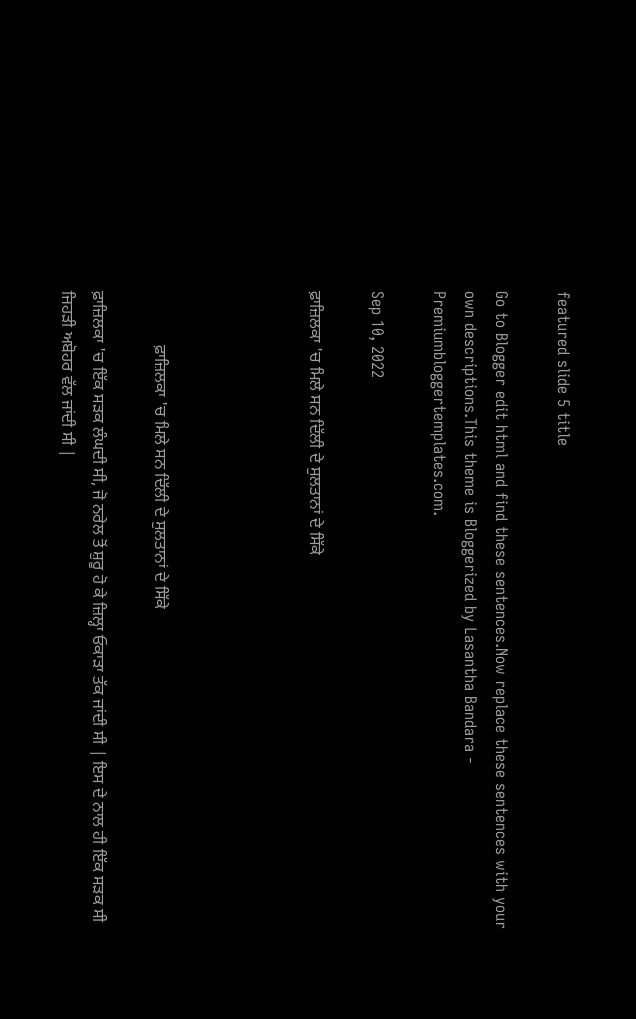featured slide 5 title

Go to Blogger edit html and find these sentences.Now replace these sentences with your own descriptions.This theme is Bloggerized by Lasantha Bandara - Premiumbloggertemplates.com.

Sep 10, 2022

ਫ਼ਾਜ਼ਿਲਕਾ 'ਚ ਮਿਲੇ ਸਨ ਦਿੱਲੀ ਦੇ ਸੁਲਤਾਨਾਂ ਦੇ ਸਿੱਕੇ




             ਫ਼ਾਜ਼ਿਲਕਾ 'ਚ ਮਿਲੇ ਸਨ ਦਿੱਲੀ ਦੇ ਸੁਲਤਾਨਾਂ ਦੇ ਸਿੱਕੇ

ਫ਼ਾਜ਼ਿਲਕਾ 'ਚ ਇੱਕ ਸੜਕ ਲੰਘਦੀ ਸੀ, ਜੋ ਨਰੇਲ ਤੋਂ ਸ਼ੁਰੂ ਹੋ ਕੇ ਜ਼ਿਲ੍ਹਾ ਓਕਾੜਾ ਤੱਕ ਜਾਂਦੀ ਸੀ | ਇਸ ਦੇ ਨਾਲ ਹੀ ਇੱਕ ਸੜਕ ਸੀ ਜਿਹੜੀ ਅਬੋਹਰ ਵੱਲ ਜਾਂਦੀ ਸੀ |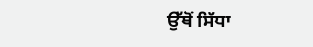ਉੱਥੋਂ ਸਿੱਧਾ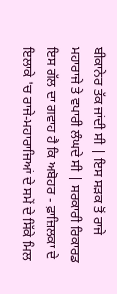ਬੀਕਾਨੇਰ ਤੱਕ ਜਾਂਦੀ ਸੀ | ਇਸ ਸੜਕ ਤੋਂ ਰਾਜੇ ਮਹਾਰਾਜੇ ਤੇ ਵਪਾਰੀ ਲੰਘਦੇ ਸੀ | ਸਰਕਾਰੀ ਰਿਕਾਰਡ ਇਸ ਗੱਲ ਦਾ ਗਵਾਹ ਹੈ ਕਿ ਅਬੋਹਰ - ਫ਼ਾਜ਼ਿਲਕਾ ਦੇ ਇਲਾਕੇ 'ਚ ਰਾਜੇ-ਮਹਾਰਾਜਿਆਂ ਦੇ ਸਮੇਂ ਦੇ ਸਿੱਕੇ ਮਿਲ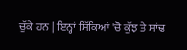ਚੁੱਕੇ ਹਨ | ਇਨ੍ਹਾਂ ਸਿੱਕਿਆਂ 'ਚੋ ਕੁੱਝ ਤੇ ਸਾਂਢ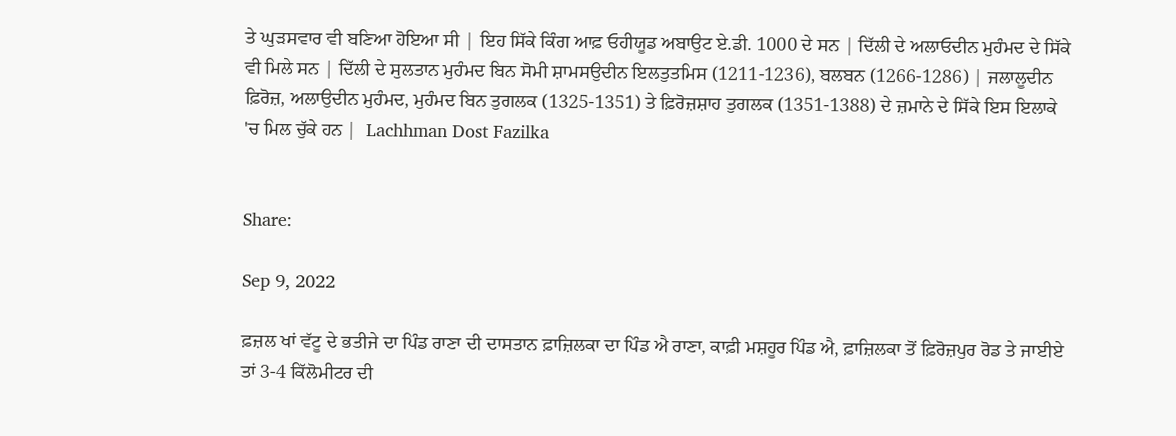ਤੇ ਘੁੜਸਵਾਰ ਵੀ ਬਣਿਆ ਹੋਇਆ ਸੀ | ਇਹ ਸਿੱਕੇ ਕਿੰਗ ਆਫ਼ ਓਹੀਯੂਡ ਅਬਾਉਟ ਏ.ਡੀ. 1000 ਦੇ ਸਨ | ਦਿੱਲੀ ਦੇ ਅਲਾਓਦੀਨ ਮੁਹੰਮਦ ਦੇ ਸਿੱਕੇ ਵੀ ਮਿਲੇ ਸਨ | ਦਿੱਲੀ ਦੇ ਸੁਲਤਾਨ ਮੁਹੰਮਦ ਬਿਨ ਸੋਮੀ ਸ਼ਾਮਸਉਦੀਨ ਇਲਤੁਤਮਿਸ (1211-1236), ਬਲਬਨ (1266-1286) | ਜਲਾਲੂਦੀਨ ਫ਼ਿਰੋਜ਼, ਅਲਾਉਦੀਨ ਮੁਹੰਮਦ, ਮੁਹੰਮਦ ਬਿਨ ਤੁਗਲਕ (1325-1351) ਤੇ ਫ਼ਿਰੋਜ਼ਸ਼ਾਹ ਤੁਗਲਕ (1351-1388) ਦੇ ਜ਼ਮਾਨੇ ਦੇ ਸਿੱਕੇ ਇਸ ਇਲਾਕੇ 'ਚ ਮਿਲ ਚੁੱਕੇ ਹਨ |  Lachhman Dost Fazilka


Share:

Sep 9, 2022

ਫ਼ਜ਼ਲ ਖਾਂ ਵੱਟੂ ਦੇ ਭਤੀਜੇ ਦਾ ਪਿੰਡ ਰਾਣਾ ਦੀ ਦਾਸਤਾਨ ਫ਼ਾਜ਼ਿਲਕਾ ਦਾ ਪਿੰਡ ਐ ਰਾਣਾ, ਕਾਫ਼ੀ ਮਸ਼ਹੂਰ ਪਿੰਡ ਐ, ਫ਼ਾਜ਼ਿਲਕਾ ਤੋਂ ਫ਼ਿਰੋਜ਼ਪੁਰ ਰੋਡ ਤੇ ਜਾਈਏ ਤਾਂ 3-4 ਕਿੱਲੋਮੀਟਰ ਦੀ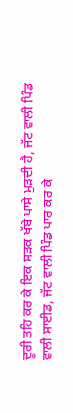ਦੂਰੀ ਤਹਿ ਕਰ ਕੇ ਇਕ ਸੜਕ ਖੱਬੇ ਪਾਸੇ ਮੁੜਦੀ ਹੈ, ਜੱਟ ਵਾਲੀ ਪਿੰਡ ਵਾਲੀ ਸਾਈਡ, ਜੱਟ ਵਾਲੀ ਪਿੰਡ ਪਾਰ ਕਰ ਕੇ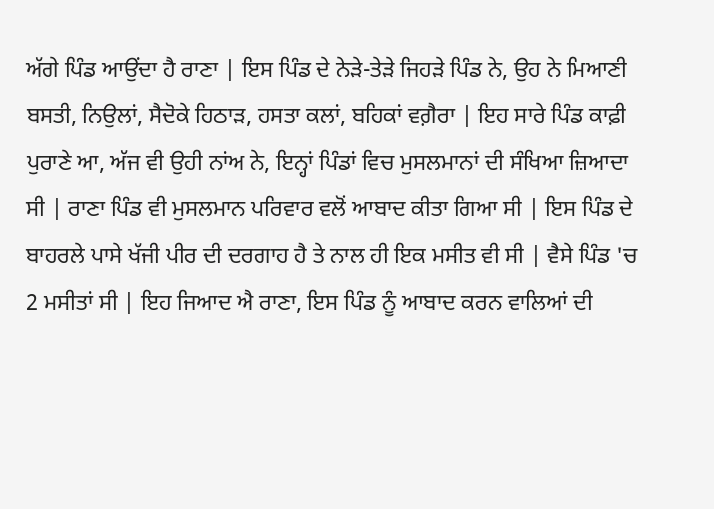ਅੱਗੇ ਪਿੰਡ ਆਉਂਦਾ ਹੈ ਰਾਣਾ | ਇਸ ਪਿੰਡ ਦੇ ਨੇੜੇ-ਤੇੜੇ ਜਿਹੜੇ ਪਿੰਡ ਨੇ, ਉਹ ਨੇ ਮਿਆਣੀ ਬਸਤੀ, ਨਿਉਲਾਂ, ਸੈਦੋਕੇ ਹਿਠਾੜ, ਹਸਤਾ ਕਲਾਂ, ਬਹਿਕਾਂ ਵਗ਼ੈਰਾ | ਇਹ ਸਾਰੇ ਪਿੰਡ ਕਾਫ਼ੀ ਪੁਰਾਣੇ ਆ, ਅੱਜ ਵੀ ਉਹੀ ਨਾਂਅ ਨੇ, ਇਨ੍ਹਾਂ ਪਿੰਡਾਂ ਵਿਚ ਮੁਸਲਮਾਨਾਂ ਦੀ ਸੰਖਿਆ ਜ਼ਿਆਦਾ ਸੀ | ਰਾਣਾ ਪਿੰਡ ਵੀ ਮੁਸਲਮਾਨ ਪਰਿਵਾਰ ਵਲੋਂ ਆਬਾਦ ਕੀਤਾ ਗਿਆ ਸੀ | ਇਸ ਪਿੰਡ ਦੇ ਬਾਹਰਲੇ ਪਾਸੇ ਖੱਜੀ ਪੀਰ ਦੀ ਦਰਗਾਹ ਹੈ ਤੇ ਨਾਲ ਹੀ ਇਕ ਮਸੀਤ ਵੀ ਸੀ | ਵੈਸੇ ਪਿੰਡ 'ਚ 2 ਮਸੀਤਾਂ ਸੀ | ਇਹ ਜਿਆਦ ਐ ਰਾਣਾ, ਇਸ ਪਿੰਡ ਨੂੰ ਆਬਾਦ ਕਰਨ ਵਾਲਿਆਂ ਦੀ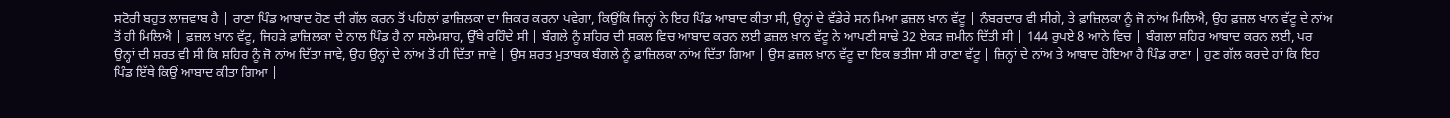ਸਟੋਰੀ ਬਹੁਤ ਲਾਜ਼ਵਾਬ ਹੈ | ਰਾਣਾ ਪਿੰਡ ਆਬਾਦ ਹੋਣ ਦੀ ਗੱਲ ਕਰਨ ਤੋਂ ਪਹਿਲਾਂ ਫ਼ਾਜ਼ਿਲਕਾ ਦਾ ਜ਼ਿਕਰ ਕਰਨਾ ਪਵੇਗਾ, ਕਿਉਂਕਿ ਜਿਨ੍ਹਾਂ ਨੇ ਇਹ ਪਿੰਡ ਆਬਾਦ ਕੀਤਾ ਸੀ, ਉਨ੍ਹਾਂ ਦੇ ਵੱਡੇਰੇ ਸਨ ਮਿਆ ਫ਼ਜ਼ਲ ਖ਼ਾਨ ਵੱਟੂ | ਨੰਬਰਦਾਰ ਵੀ ਸੀਗੇ, ਤੇ ਫ਼ਾਜ਼ਿਲਕਾ ਨੂੰ ਜੋ ਨਾਂਅ ਮਿਲਿਐ, ਉਹ ਫ਼ਜ਼ਲ ਖਾਨ ਵੱਟੂ ਦੇ ਨਾਂਅ ਤੋਂ ਹੀ ਮਿਲਿਐ | ਫ਼ਜ਼ਲ ਖ਼ਾਨ ਵੱਟੂ, ਜਿਹੜੇ ਫ਼ਾਜ਼ਿਲਕਾ ਦੇ ਨਾਲ ਪਿੰਡ ਹੈ ਨਾ ਸਲੇਮਸ਼ਾਹ, ਉੱਥੇ ਰਹਿੰਦੇ ਸੀ | ਬੰਗਲੇ ਨੂੰ ਸ਼ਹਿਰ ਦੀ ਸ਼ਕਲ ਵਿਚ ਆਬਾਦ ਕਰਨ ਲਈ ਫ਼ਜ਼ਲ ਖ਼ਾਨ ਵੱਟੂ ਨੇ ਆਪਣੀ ਸਾਢੇ 32 ਏਕੜ ਜ਼ਮੀਨ ਦਿੱਤੀ ਸੀ | 144 ਰੁਪਏ 8 ਆਨੇ ਵਿਚ | ਬੰਗਲਾ ਸ਼ਹਿਰ ਆਬਾਦ ਕਰਨ ਲਈ, ਪਰ ਉਨ੍ਹਾਂ ਦੀ ਸ਼ਰਤ ਵੀ ਸੀ ਕਿ ਸ਼ਹਿਰ ਨੂੰ ਜੋ ਨਾਂਅ ਦਿੱਤਾ ਜਾਵੇ, ਉਹ ਉਨ੍ਹਾਂ ਦੇ ਨਾਂਅ ਤੋਂ ਹੀ ਦਿੱਤਾ ਜਾਵੇ | ਉਸ ਸ਼ਰਤ ਮੁਤਾਬਕ ਬੰਗਲੇ ਨੂੰ ਫ਼ਾਜ਼ਿਲਕਾ ਨਾਂਅ ਦਿੱਤਾ ਗਿਆ | ਉਸ ਫ਼ਜ਼ਲ ਖ਼ਾਨ ਵੱਟੂ ਦਾ ਇਕ ਭਤੀਜਾ ਸੀ ਰਾਣਾ ਵੱਟੂ | ਜ਼ਿਨ੍ਹਾਂ ਦੇ ਨਾਂਅ ਤੇ ਆਬਾਦ ਹੋਇਆ ਹੈ ਪਿੰਡ ਰਾਣਾ | ਹੁਣ ਗੱਲ ਕਰਦੇ ਹਾਂ ਕਿ ਇਹ ਪਿੰਡ ਇੱਥੇ ਕਿਉਂ ਆਬਾਦ ਕੀਤਾ ਗਿਆ |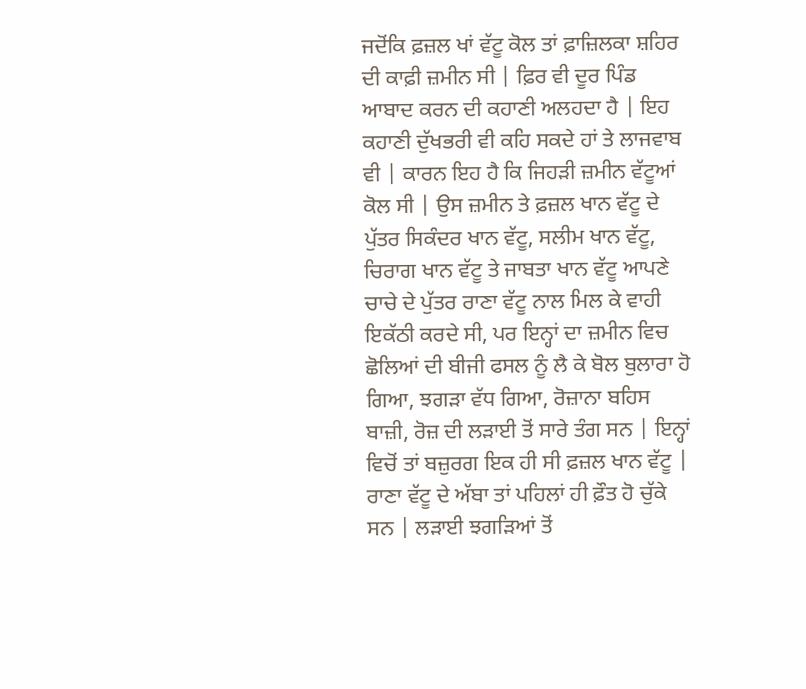ਜਦੋਂਕਿ ਫ਼ਜ਼ਲ ਖਾਂ ਵੱਟੂ ਕੋਲ ਤਾਂ ਫ਼ਾਜ਼ਿਲਕਾ ਸ਼ਹਿਰ ਦੀ ਕਾਫ਼ੀ ਜ਼ਮੀਨ ਸੀ | ਫ਼ਿਰ ਵੀ ਦੂਰ ਪਿੰਡ ਆਬਾਦ ਕਰਨ ਦੀ ਕਹਾਣੀ ਅਲਹਦਾ ਹੈ | ਇਹ ਕਹਾਣੀ ਦੁੱਖਭਰੀ ਵੀ ਕਹਿ ਸਕਦੇ ਹਾਂ ਤੇ ਲਾਜਵਾਬ ਵੀ | ਕਾਰਨ ਇਹ ਹੈ ਕਿ ਜਿਹੜੀ ਜ਼ਮੀਨ ਵੱਟੂਆਂ ਕੋਲ ਸੀ | ਉਸ ਜ਼ਮੀਨ ਤੇ ਫ਼ਜ਼ਲ ਖਾਨ ਵੱਟੂ ਦੇ ਪੁੱਤਰ ਸਿਕੰਦਰ ਖਾਨ ਵੱਟੂ, ਸਲੀਮ ਖਾਨ ਵੱਟੂ, ਚਿਰਾਗ ਖਾਨ ਵੱਟੂ ਤੇ ਜਾਬਤਾ ਖਾਨ ਵੱਟੂ ਆਪਣੇ ਚਾਚੇ ਦੇ ਪੁੱਤਰ ਰਾਣਾ ਵੱਟੂ ਨਾਲ ਮਿਲ ਕੇ ਵਾਹੀ ਇਕੱਠੀ ਕਰਦੇ ਸੀ, ਪਰ ਇਨ੍ਹਾਂ ਦਾ ਜ਼ਮੀਨ ਵਿਚ ਛੋਲਿਆਂ ਦੀ ਬੀਜੀ ਫਸਲ ਨੂੰ ਲੈ ਕੇ ਬੋਲ ਬੁਲਾਰਾ ਹੋ ਗਿਆ, ਝਗੜਾ ਵੱਧ ਗਿਆ, ਰੋਜ਼ਾਨਾ ਬਹਿਸ ਬਾਜ਼ੀ, ਰੋਜ਼ ਦੀ ਲੜਾਈ ਤੋਂ ਸਾਰੇ ਤੰਗ ਸਨ | ਇਨ੍ਹਾਂ ਵਿਚੋਂ ਤਾਂ ਬਜ਼ੁਰਗ ਇਕ ਹੀ ਸੀ ਫ਼ਜ਼ਲ ਖਾਨ ਵੱਟੂ | ਰਾਣਾ ਵੱਟੂ ਦੇ ਅੱਬਾ ਤਾਂ ਪਹਿਲਾਂ ਹੀ ਫ਼ੌਤ ਹੋ ਚੁੱਕੇ ਸਨ | ਲੜਾਈ ਝਗੜਿਆਂ ਤੋਂ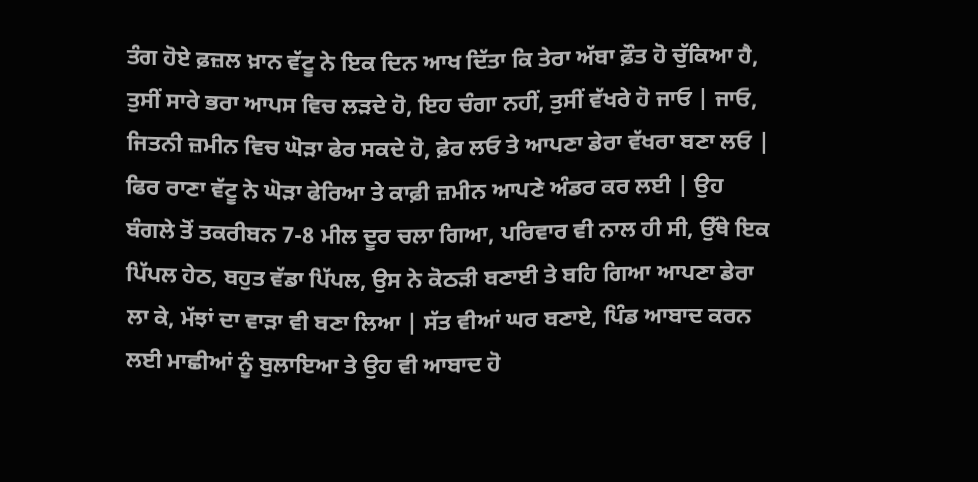ਤੰਗ ਹੋਏ ਫ਼ਜ਼ਲ ਖ਼ਾਨ ਵੱਟੂ ਨੇ ਇਕ ਦਿਨ ਆਖ ਦਿੱਤਾ ਕਿ ਤੇਰਾ ਅੱਬਾ ਫ਼ੌਤ ਹੋ ਚੁੱਕਿਆ ਹੈ, ਤੁਸੀਂ ਸਾਰੇ ਭਰਾ ਆਪਸ ਵਿਚ ਲੜਦੇ ਹੋ, ਇਹ ਚੰਗਾ ਨਹੀਂ, ਤੁਸੀਂ ਵੱਖਰੇ ਹੋ ਜਾਓ | ਜਾਓ, ਜਿਤਨੀ ਜ਼ਮੀਨ ਵਿਚ ਘੋੜਾ ਫੇਰ ਸਕਦੇ ਹੋ, ਫ਼ੇਰ ਲਓ ਤੇ ਆਪਣਾ ਡੇਰਾ ਵੱਖਰਾ ਬਣਾ ਲਓ | ਫਿਰ ਰਾਣਾ ਵੱਟੂ ਨੇ ਘੋੜਾ ਫੇਰਿਆ ਤੇ ਕਾਫ਼ੀ ਜ਼ਮੀਨ ਆਪਣੇ ਅੰਡਰ ਕਰ ਲਈ | ਉਹ ਬੰਗਲੇ ਤੋਂ ਤਕਰੀਬਨ 7-8 ਮੀਲ ਦੂਰ ਚਲਾ ਗਿਆ, ਪਰਿਵਾਰ ਵੀ ਨਾਲ ਹੀ ਸੀ, ਉੱਥੇ ਇਕ ਪਿੱਪਲ ਹੇਠ, ਬਹੁਤ ਵੱਡਾ ਪਿੱਪਲ, ਉਸ ਨੇ ਕੋਠੜੀ ਬਣਾਈ ਤੇ ਬਹਿ ਗਿਆ ਆਪਣਾ ਡੇਰਾ ਲਾ ਕੇ, ਮੱਝਾਂ ਦਾ ਵਾੜਾ ਵੀ ਬਣਾ ਲਿਆ | ਸੱਤ ਵੀਆਂ ਘਰ ਬਣਾਏ, ਪਿੰਡ ਆਬਾਦ ਕਰਨ ਲਈ ਮਾਛੀਆਂ ਨੂੰ ਬੁਲਾਇਆ ਤੇ ਉਹ ਵੀ ਆਬਾਦ ਹੋ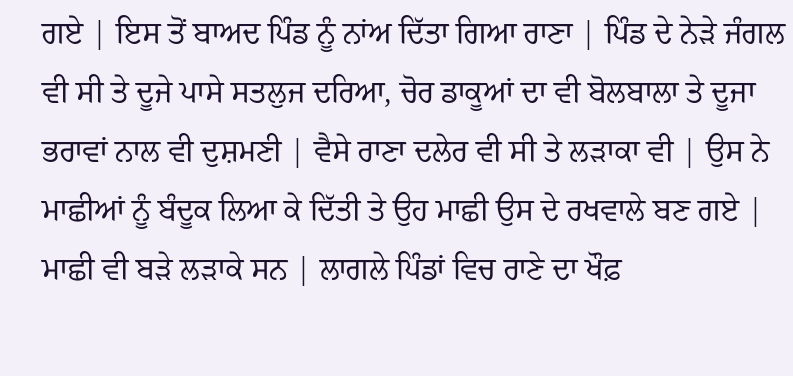ਗਏ | ਇਸ ਤੋਂ ਬਾਅਦ ਪਿੰਡ ਨੂੰ ਨਾਂਅ ਦਿੱਤਾ ਗਿਆ ਰਾਣਾ | ਪਿੰਡ ਦੇ ਨੇੜੇ ਜੰਗਲ ਵੀ ਸੀ ਤੇ ਦੂਜੇ ਪਾਸੇ ਸਤਲੁਜ ਦਰਿਆ, ਚੋਰ ਡਾਕੂਆਂ ਦਾ ਵੀ ਬੋਲਬਾਲਾ ਤੇ ਦੂਜਾ ਭਰਾਵਾਂ ਨਾਲ ਵੀ ਦੁਸ਼ਮਣੀ | ਵੈਸੇ ਰਾਣਾ ਦਲੇਰ ਵੀ ਸੀ ਤੇ ਲੜਾਕਾ ਵੀ | ਉਸ ਨੇ ਮਾਛੀਆਂ ਨੂੰ ਬੰਦੂਕ ਲਿਆ ਕੇ ਦਿੱਤੀ ਤੇ ਉਹ ਮਾਛੀ ਉਸ ਦੇ ਰਖਵਾਲੇ ਬਣ ਗਏ | ਮਾਛੀ ਵੀ ਬੜੇ ਲੜਾਕੇ ਸਨ | ਲਾਗਲੇ ਪਿੰਡਾਂ ਵਿਚ ਰਾਣੇ ਦਾ ਖੌਫ਼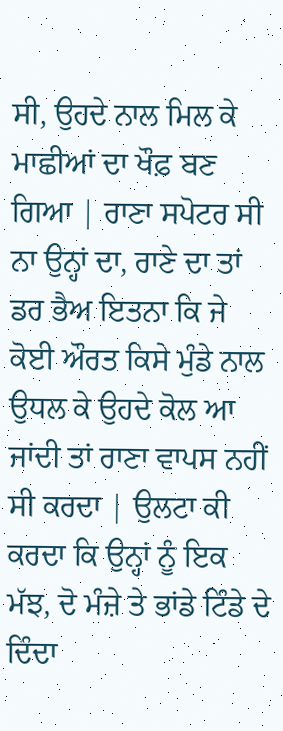ਸੀ, ਉਹਦੇ ਨਾਲ ਮਿਲ ਕੇ ਮਾਛੀਆਂ ਦਾ ਖੌਫ਼ ਬਣ ਗਿਆ | ਰਾਣਾ ਸਪੋਟਰ ਸੀ ਨਾ ਉਨ੍ਹਾਂ ਦਾ, ਰਾਣੇ ਦਾ ਤਾਂ ਡਰ ਭੈਅ ਇਤਨਾ ਕਿ ਜੇ ਕੋਈ ਔਰਤ ਕਿਸੇ ਮੁੰਡੇ ਨਾਲ ਉਧਲ ਕੇ ਉਹਦੇ ਕੋਲ ਆ ਜਾਂਦੀ ਤਾਂ ਰਾਣਾ ਵਾਪਸ ਨਹੀਂ ਸੀ ਕਰਦਾ | ਉਲਟਾ ਕੀ ਕਰਦਾ ਕਿ ਉਨ੍ਹਾਂ ਨੂੰ ਇਕ ਮੱਝ, ਦੋ ਮੰਜ਼ੇ ਤੇ ਭਾਂਡੇ ਟਿੰਡੇ ਦੇ ਦਿੰਦਾ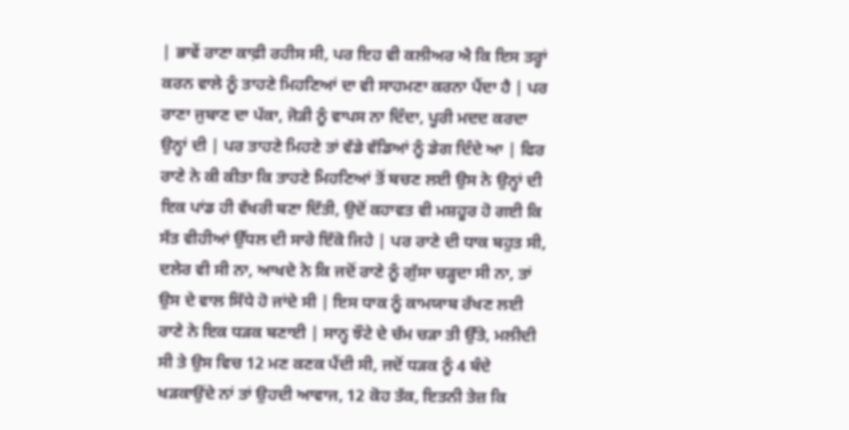| ਭਾਵੇਂ ਰਾਣਾ ਕਾਫ਼ੀ ਰਹੀਸ ਸੀ, ਪਰ ਇਹ ਵੀ ਕਲੀਅਰ ਐ ਕਿ ਇਸ ਤਰ੍ਹਾਂ ਕਰਨ ਵਾਲੇ ਨੂੰ ਤਾਹਣੇ ਮਿਹਣਿਆਂ ਦਾ ਵੀ ਸਾਹਮਣਾ ਕਰਨਾ ਪੈਂਦਾ ਹੈ | ਪਰ ਰਾਣਾ ਜੁਬਾਣ ਦਾ ਪੱਕਾ, ਜੋੜੀ ਨੂੰ ਵਾਪਸ ਨਾ ਦਿੰਦਾ, ਪੂਰੀ ਮਦਦ ਕਰਦਾ ਉਨ੍ਹਾਂ ਦੀ | ਪਰ ਤਾਹਣੇ ਮਿਹਣੇ ਤਾਂ ਵੱਡੇ ਵੱਡਿਆਂ ਨੂੰ ਡੇਗ ਦਿੰਦੇ ਆ | ਫਿਰ ਰਾਣੇ ਨੇ ਕੀ ਕੀਤਾ ਕਿ ਤਾਹਣੇ ਮਿਹਣਿਆਂ ਤੋਂ ਬਚਣ ਲਈ ਉਸ ਨੇ ਉਨ੍ਹਾਂ ਦੀ ਇਕ ਪਾਂਡ ਹੀ ਵੱਖਰੀ ਬਣਾ ਦਿੱਤੀ, ਉਦੋਂ ਕਹਾਵਤ ਵੀ ਮਸ਼ਹੂਰ ਹੋ ਗਈ ਕਿ ਸੱਤ ਵੀਹੀਆਂ ਉੱਧਲ ਦੀ ਸਾਰੇ ਇੱਕੋ ਜਿਹੇ | ਪਰ ਰਾਣੇ ਦੀ ਧਾਕ ਬਹੁਤ ਸੀ, ਦਲੇਰ ਵੀ ਸੀ ਨਾ, ਆਖਦੇ ਨੇ ਕਿ ਜਦੋਂ ਰਾਣੇ ਨੂੰ ਗੁੱਸਾ ਚੜ੍ਹਦਾ ਸੀ ਨਾ, ਤਾਂ ਉਸ ਦੇ ਵਾਲ ਸਿੱਧੇ ਹੋ ਜਾਂਦੇ ਸੀ | ਇਸ ਧਾਕ ਨੂੰ ਕਾਮਯਾਬ ਰੱਖਣ ਲਈ ਰਾਣੇ ਨੇ ਇਕ ਧੜਕ ਬਣਾਈ | ਸਾਨ੍ਹ ਝੌਟੇ ਦੇ ਚੱਮ ਚੜਾ ਤੀ ਉੱਤੇ, ਮਲੀਦੀ ਸੀ ਤੇ ਉਸ ਵਿਚ 12 ਮਣ ਕਣਕ ਪੈਂਦੀ ਸੀ, ਜਦੋਂ ਧੜਕ ਨੂੰ 4 ਬੰਦੇ ਖੜਕਾਉਂਦੇ ਨਾਂ ਤਾਂ ਉਹਦੀ ਆਵਾਜ, 12 ਕੋਹ ਤੱਕ, ਇਤਨੀ ਤੇਜ਼ ਕਿ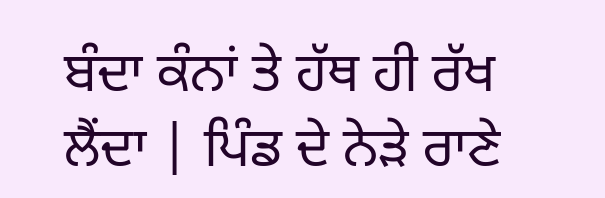ਬੰਦਾ ਕੰਨਾਂ ਤੇ ਹੱਥ ਹੀ ਰੱਖ ਲੈਂਦਾ | ਪਿੰਡ ਦੇ ਨੇੜੇ ਰਾਣੇ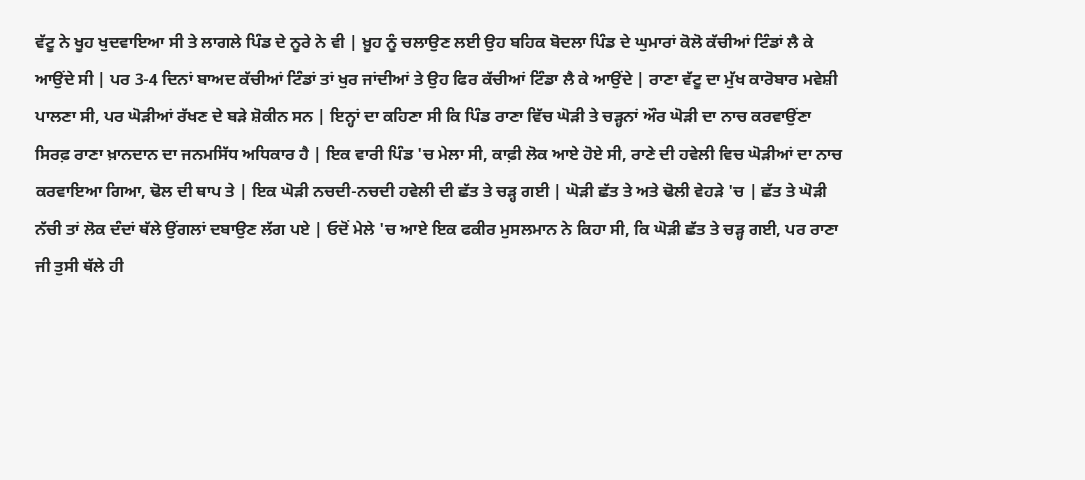ਵੱਟੂ ਨੇ ਖੂਹ ਖੁਦਵਾਇਆ ਸੀ ਤੇ ਲਾਗਲੇ ਪਿੰਡ ਦੇ ਨੂਰੇ ਨੇ ਵੀ | ਖ਼ੂਹ ਨੂੰ ਚਲਾਉਣ ਲਈ ਉਹ ਬਹਿਕ ਬੋਦਲਾ ਪਿੰਡ ਦੇ ਘੁਮਾਰਾਂ ਕੋਲੋ ਕੱਚੀਆਂ ਟਿੰਡਾਂ ਲੈ ਕੇ ਆਉਂਦੇ ਸੀ | ਪਰ 3-4 ਦਿਨਾਂ ਬਾਅਦ ਕੱਚੀਆਂ ਟਿੰਡਾਂ ਤਾਂ ਖੁਰ ਜਾਂਦੀਆਂ ਤੇ ਉਹ ਫਿਰ ਕੱਚੀਆਂ ਟਿੰਡਾ ਲੈ ਕੇ ਆਉਂਦੇ | ਰਾਣਾ ਵੱਟੂ ਦਾ ਮੁੱਖ ਕਾਰੋਬਾਰ ਮਵੇਸ਼ੀ ਪਾਲਣਾ ਸੀ, ਪਰ ਘੋੜੀਆਂ ਰੱਖਣ ਦੇ ਬੜੇ ਸ਼ੋਕੀਨ ਸਨ | ਇਨ੍ਹਾਂ ਦਾ ਕਹਿਣਾ ਸੀ ਕਿ ਪਿੰਡ ਰਾਣਾ ਵਿੱਚ ਘੋੜੀ ਤੇ ਚੜ੍ਹਨਾਂ ਔਰ ਘੋੜੀ ਦਾ ਨਾਚ ਕਰਵਾਉਂਣਾ ਸਿਰਫ਼ ਰਾਣਾ ਖ਼ਾਨਦਾਨ ਦਾ ਜਨਮਸਿੱਧ ਅਧਿਕਾਰ ਹੈ | ਇਕ ਵਾਰੀ ਪਿੰਡ 'ਚ ਮੇਲਾ ਸੀ, ਕਾਫ਼ੀ ਲੋਕ ਆਏ ਹੋਏ ਸੀ, ਰਾਣੇ ਦੀ ਹਵੇਲੀ ਵਿਚ ਘੋੜੀਆਂ ਦਾ ਨਾਚ ਕਰਵਾਇਆ ਗਿਆ, ਢੋਲ ਦੀ ਥਾਪ ਤੇ | ਇਕ ਘੋੜੀ ਨਚਦੀ-ਨਚਦੀ ਹਵੇਲੀ ਦੀ ਛੱਤ ਤੇ ਚੜ੍ਹ ਗਈ | ਘੋੜੀ ਛੱਤ ਤੇ ਅਤੇ ਢੋਲੀ ਵੇਹੜੇ 'ਚ | ਛੱਤ ਤੇ ਘੋੜੀ ਨੱਚੀ ਤਾਂ ਲੋਕ ਦੰਦਾਂ ਥੱਲੇ ਉਂਗਲਾਂ ਦਬਾਉਣ ਲੱਗ ਪਏ | ਓਦੋਂ ਮੇਲੇ 'ਚ ਆਏ ਇਕ ਫਕੀਰ ਮੁਸਲਮਾਨ ਨੇ ਕਿਹਾ ਸੀ, ਕਿ ਘੋੜੀ ਛੱਤ ਤੇ ਚੜ੍ਹ ਗਈ, ਪਰ ਰਾਣਾ ਜੀ ਤੁਸੀ ਥੱਲੇ ਹੀ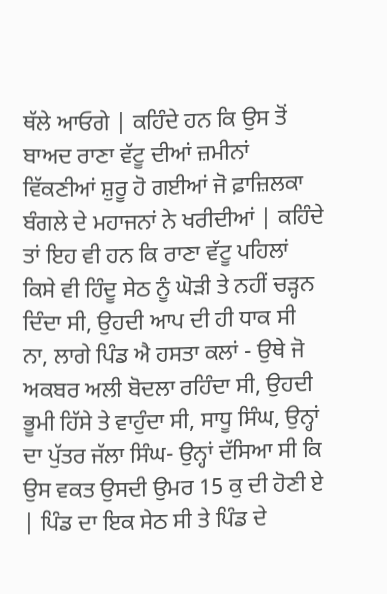ਥੱਲੇ ਆਓਗੇ | ਕਹਿੰਦੇ ਹਨ ਕਿ ਉਸ ਤੋਂ ਬਾਅਦ ਰਾਣਾ ਵੱਟੂ ਦੀਆਂ ਜ਼ਮੀਨਾਂ ਵਿੱਕਣੀਆਂ ਸ਼ੁਰੂ ਹੋ ਗਈਆਂ ਜੋ ਫ਼ਾਜ਼ਿਲਕਾ ਬੰਗਲੇ ਦੇ ਮਹਾਜਨਾਂ ਨੇ ਖਰੀਦੀਆਂ | ਕਹਿੰਦੇ ਤਾਂ ਇਹ ਵੀ ਹਨ ਕਿ ਰਾਣਾ ਵੱਟੂ ਪਹਿਲਾਂ ਕਿਸੇ ਵੀ ਹਿੰਦੂ ਸੇਠ ਨੂੰ ਘੋੜੀ ਤੇ ਨਹੀਂ ਚੜ੍ਹਨ ਦਿੰਦਾ ਸੀ, ਉਹਦੀ ਆਪ ਦੀ ਹੀ ਧਾਕ ਸੀ ਨਾ, ਲਾਗੇ ਪਿੰਡ ਐ ਹਸਤਾ ਕਲਾਂ - ਉਥੇ ਜੋ ਅਕਬਰ ਅਲੀ ਬੋਦਲਾ ਰਹਿੰਦਾ ਸੀ, ਉਹਦੀ ਭੂਮੀ ਹਿੱਸੇ ਤੇ ਵਾਹੁੰਦਾ ਸੀ, ਸਾਧੂ ਸਿੰਘ, ਉਨ੍ਹਾਂ ਦਾ ਪੁੱਤਰ ਜੱਲਾ ਸਿੰਘ- ਉਨ੍ਹਾਂ ਦੱਸਿਆ ਸੀ ਕਿ ਉਸ ਵਕਤ ਉਸਦੀ ਉਮਰ 15 ਕੁ ਦੀ ਹੋਣੀ ਏ | ਪਿੰਡ ਦਾ ਇਕ ਸੇਠ ਸੀ ਤੇ ਪਿੰਡ ਦੇ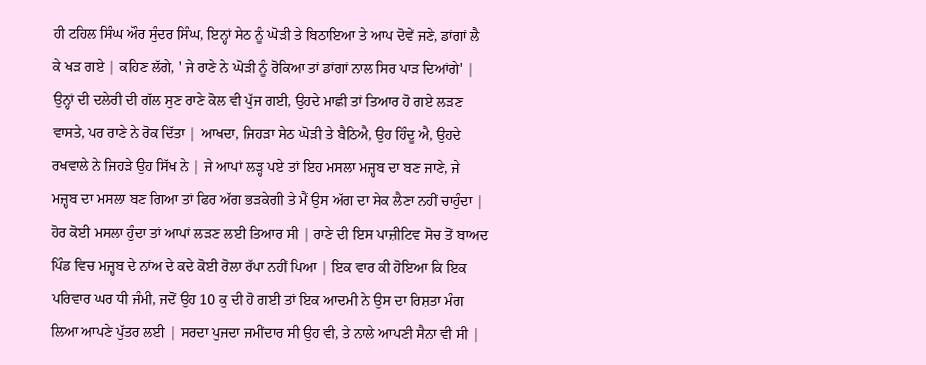ਹੀ ਟਹਿਲ ਸਿੰਘ ਔਰ ਸੁੰਦਰ ਸਿੰਘ, ਇਨ੍ਹਾਂ ਸੇਠ ਨੂੰ ਘੋੜੀ ਤੇ ਬਿਠਾਇਆ ਤੇ ਆਪ ਦੋਵੇਂ ਜਣੇ, ਡਾਂਗਾਂ ਲੈ ਕੇ ਖੜ ਗਏ | ਕਹਿਣ ਲੱਗੇ, ' ਜੇ ਰਾਣੇ ਨੇ ਘੋੜੀ ਨੂੰ ਰੋਕਿਆ ਤਾਂ ਡਾਂਗਾਂ ਨਾਲ ਸਿਰ ਪਾੜ ਦਿਆਂਗੇ' | ਉਨ੍ਹਾਂ ਦੀ ਦਲੇਰੀ ਦੀ ਗੱਲ ਸੁਣ ਰਾਣੇ ਕੋਲ ਵੀ ਪੁੱਜ ਗਈ, ਉਹਦੇ ਮਾਛੀ ਤਾਂ ਤਿਆਰ ਹੋ ਗਏ ਲੜਣ ਵਾਸਤੇ, ਪਰ ਰਾਣੇ ਨੇ ਰੋਕ ਦਿੱਤਾ | ਆਖਦਾ, ਜਿਹੜਾ ਸੇਠ ਘੋੜੀ ਤੇ ਬੈਠਿਐ, ਉਹ ਹਿੰਦੂ ਐ, ਉਹਦੇ ਰਖਵਾਲੇ ਨੇ ਜਿਹੜੇ ਉਹ ਸਿੱਖ ਨੇ | ਜੇ ਆਪਾਂ ਲੜ੍ਹ ਪਏ ਤਾਂ ਇਹ ਮਸਲਾ ਮਜ਼੍ਹਬ ਦਾ ਬਣ ਜਾਣੇ, ਜੇ ਮਜ਼੍ਹਬ ਦਾ ਮਸਲਾ ਬਣ ਗਿਆ ਤਾਂ ਫਿਰ ਅੱਗ ਭੜਕੇਗੀ ਤੇ ਮੈਂ ਉਸ ਅੱਗ ਦਾ ਸੇਕ ਲੈਣਾ ਨਹੀਂ ਚਾਹੁੰਦਾ | ਹੋਰ ਕੋਈ ਮਸਲਾ ਹੁੰਦਾ ਤਾਂ ਆਪਾਂ ਲੜਣ ਲਈ ਤਿਆਰ ਸੀ | ਰਾਣੇ ਦੀ ਇਸ ਪਾਜ਼ੀਟਿਵ ਸੋਚ ਤੋਂ ਬਾਅਦ ਪਿੰਡ ਵਿਚ ਮਜ਼੍ਹਬ ਦੇ ਨਾਂਅ ਦੇ ਕਦੇ ਕੋਈ ਰੋਲਾ ਰੱਪਾ ਨਹੀਂ ਪਿਆ | ਇਕ ਵਾਰ ਕੀ ਹੋਇਆ ਕਿ ਇਕ ਪਰਿਵਾਰ ਘਰ ਧੀ ਜੰਮੀ, ਜਦੋਂ ਉਹ 10 ਕੁ ਦੀ ਹੋ ਗਈ ਤਾਂ ਇਕ ਆਦਮੀ ਨੇ ਉਸ ਦਾ ਰਿਸ਼ਤਾ ਮੰਗ ਲਿਆ ਆਪਣੇ ਪੁੱਤਰ ਲਈ | ਸਰਦਾ ਪੁਜਦਾ ਜਮੀਂਦਾਰ ਸੀ ਉਹ ਵੀ, ਤੇ ਨਾਲੇ ਆਪਣੀ ਸੈਨਾ ਵੀ ਸੀ |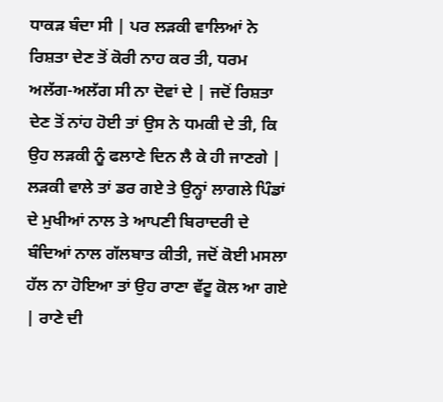ਧਾਕੜ ਬੰਦਾ ਸੀ | ਪਰ ਲੜਕੀ ਵਾਲਿਆਂ ਨੇ ਰਿਸ਼ਤਾ ਦੇਣ ਤੋਂ ਕੋਰੀ ਨਾਹ ਕਰ ਤੀ, ਧਰਮ ਅਲੱਗ-ਅਲੱਗ ਸੀ ਨਾ ਦੋਵਾਂ ਦੇ | ਜਦੋਂ ਰਿਸ਼ਤਾ ਦੇਣ ਤੋਂ ਨਾਂਹ ਹੋਈ ਤਾਂ ਉਸ ਨੇ ਧਮਕੀ ਦੇ ਤੀ, ਕਿ ਉਹ ਲੜਕੀ ਨੂੰ ਫਲਾਣੇ ਦਿਨ ਲੈ ਕੇ ਹੀ ਜਾਣਗੇ | ਲੜਕੀ ਵਾਲੇ ਤਾਂ ਡਰ ਗਏ ਤੇ ਉਨ੍ਹਾਂ ਲਾਗਲੇ ਪਿੰਡਾਂ ਦੇ ਮੁਖੀਆਂ ਨਾਲ ਤੇ ਆਪਣੀ ਬਿਰਾਦਰੀ ਦੇ ਬੰਦਿਆਂ ਨਾਲ ਗੱਲਬਾਤ ਕੀਤੀ, ਜਦੋਂ ਕੋਈ ਮਸਲਾ ਹੱਲ ਨਾ ਹੋਇਆ ਤਾਂ ਉਹ ਰਾਣਾ ਵੱਟੂ ਕੋਲ ਆ ਗਏ | ਰਾਣੇ ਦੀ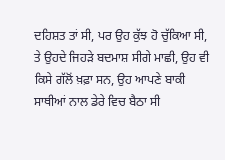ਦਹਿਸ਼ਤ ਤਾਂ ਸੀ, ਪਰ ਉਹ ਕੁੱਝ ਹੋ ਚੁੱਕਿਆ ਸੀ, ਤੇ ਉਹਦੇ ਜਿਹੜੇ ਬਦਮਾਸ਼ ਸੀਗੇ ਮਾਛੀ, ਉਹ ਵੀ ਕਿਸੇ ਗੱਲੋਂ ਖ਼ਫ਼ਾ ਸਨ, ਉਹ ਆਪਣੇ ਬਾਕੀ ਸਾਥੀਆਂ ਨਾਲ ਡੇਰੇ ਵਿਚ ਬੈਠਾ ਸੀ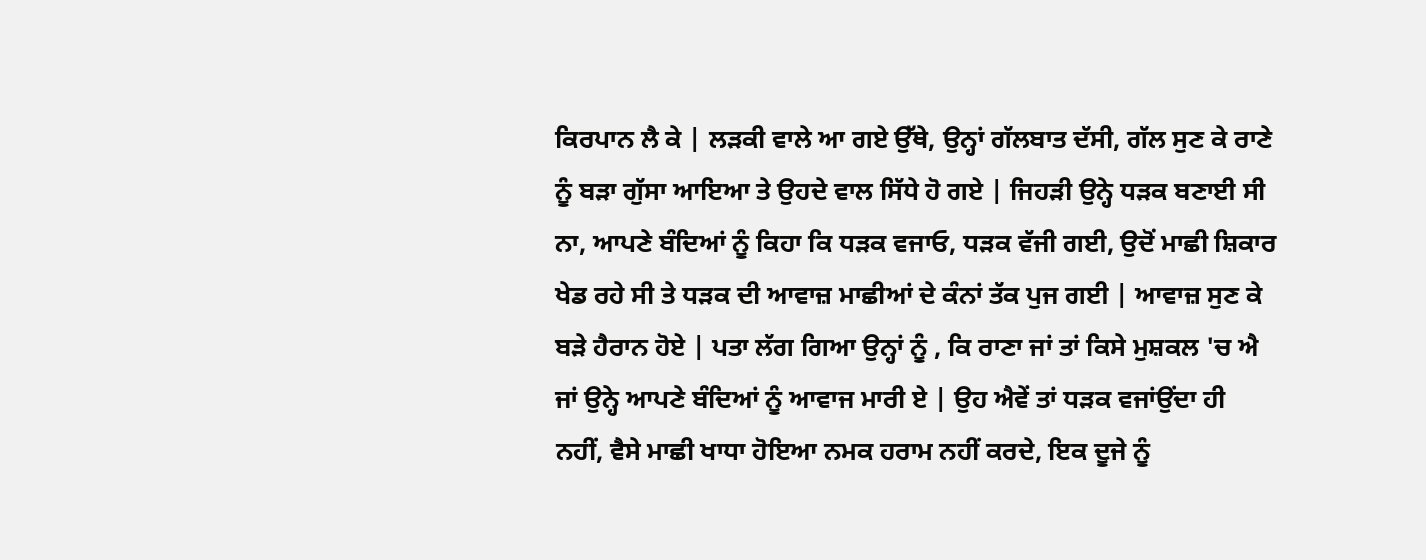ਕਿਰਪਾਨ ਲੈ ਕੇ | ਲੜਕੀ ਵਾਲੇ ਆ ਗਏ ਉੱਥੇ, ਉਨ੍ਹਾਂ ਗੱਲਬਾਤ ਦੱਸੀ, ਗੱਲ ਸੁਣ ਕੇ ਰਾਣੇ ਨੂੰ ਬੜਾ ਗੁੱਸਾ ਆਇਆ ਤੇ ਉਹਦੇ ਵਾਲ ਸਿੱਧੇ ਹੋ ਗਏ | ਜਿਹੜੀ ਉਨ੍ਹੇ ਧੜਕ ਬਣਾਈ ਸੀ ਨਾ, ਆਪਣੇ ਬੰਦਿਆਂ ਨੂੰ ਕਿਹਾ ਕਿ ਧੜਕ ਵਜਾਓ, ਧੜਕ ਵੱਜੀ ਗਈ, ਉਦੋਂ ਮਾਛੀ ਸ਼ਿਕਾਰ ਖੇਡ ਰਹੇ ਸੀ ਤੇ ਧੜਕ ਦੀ ਆਵਾਜ਼ ਮਾਛੀਆਂ ਦੇ ਕੰਨਾਂ ਤੱਕ ਪੁਜ ਗਈ | ਆਵਾਜ਼ ਸੁਣ ਕੇ ਬੜੇ ਹੈਰਾਨ ਹੋਏ | ਪਤਾ ਲੱਗ ਗਿਆ ਉਨ੍ਹਾਂ ਨੂੰ , ਕਿ ਰਾਣਾ ਜਾਂ ਤਾਂ ਕਿਸੇ ਮੁਸ਼ਕਲ 'ਚ ਐ ਜਾਂ ਉਨ੍ਹੇ ਆਪਣੇ ਬੰਦਿਆਂ ਨੂੰ ਆਵਾਜ ਮਾਰੀ ਏ | ਉਹ ਐਵੇਂ ਤਾਂ ਧੜਕ ਵਜਾਂਉਂਦਾ ਹੀ ਨਹੀਂ, ਵੈਸੇ ਮਾਛੀ ਖਾਧਾ ਹੋਇਆ ਨਮਕ ਹਰਾਮ ਨਹੀਂ ਕਰਦੇ, ਇਕ ਦੂਜੇ ਨੂੰ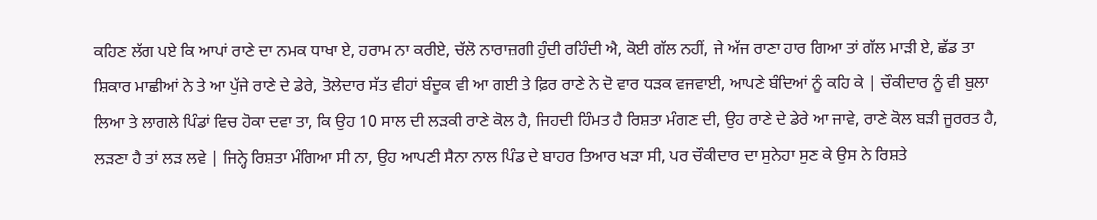ਕਹਿਣ ਲੱਗ ਪਏ ਕਿ ਆਪਾਂ ਰਾਣੇ ਦਾ ਨਮਕ ਧਾਖਾ ਏ, ਹਰਾਮ ਨਾ ਕਰੀਏ, ਚੱਲੋ ਨਾਰਾਜ਼ਗੀ ਹੁੰਦੀ ਰਹਿੰਦੀ ਐ, ਕੋਈ ਗੱਲ ਨਹੀਂ, ਜੇ ਅੱਜ ਰਾਣਾ ਹਾਰ ਗਿਆ ਤਾਂ ਗੱਲ ਮਾੜੀ ਏ, ਛੱਡ ਤਾ ਸ਼ਿਕਾਰ ਮਾਛੀਆਂ ਨੇ ਤੇ ਆ ਪੁੱਜੇ ਰਾਣੇ ਦੇ ਡੇਰੇ, ਤੋਲੇਦਾਰ ਸੱਤ ਵੀਹਾਂ ਬੰਦੂਕ ਵੀ ਆ ਗਈ ਤੇ ਫ਼ਿਰ ਰਾਣੇ ਨੇ ਦੋ ਵਾਰ ਧੜਕ ਵਜਵਾਈ, ਆਪਣੇ ਬੰਦਿਆਂ ਨੂੰ ਕਹਿ ਕੇ | ਚੌਕੀਦਾਰ ਨੂੰ ਵੀ ਬੁਲਾ ਲਿਆ ਤੇ ਲਾਗਲੇ ਪਿੰਡਾਂ ਵਿਚ ਹੋਕਾ ਦਵਾ ਤਾ, ਕਿ ਉਹ 10 ਸਾਲ ਦੀ ਲੜਕੀ ਰਾਣੇ ਕੋਲ ਹੈ, ਜਿਹਦੀ ਹਿੰਮਤ ਹੈ ਰਿਸ਼ਤਾ ਮੰਗਣ ਦੀ, ਉਹ ਰਾਣੇ ਦੇ ਡੇਰੇ ਆ ਜਾਵੇ, ਰਾਣੇ ਕੋਲ ਬੜੀ ਜੂਰਰਤ ਹੈ, ਲੜਣਾ ਹੈ ਤਾਂ ਲੜ ਲਵੇ | ਜਿਨ੍ਹੇ ਰਿਸ਼ਤਾ ਮੰਗਿਆ ਸੀ ਨਾ, ਉਹ ਆਪਣੀ ਸੈਨਾ ਨਾਲ ਪਿੰਡ ਦੇ ਬਾਹਰ ਤਿਆਰ ਖੜਾ ਸੀ, ਪਰ ਚੌਕੀਦਾਰ ਦਾ ਸੁਨੇਹਾ ਸੁਣ ਕੇ ਉਸ ਨੇ ਰਿਸ਼ਤੇ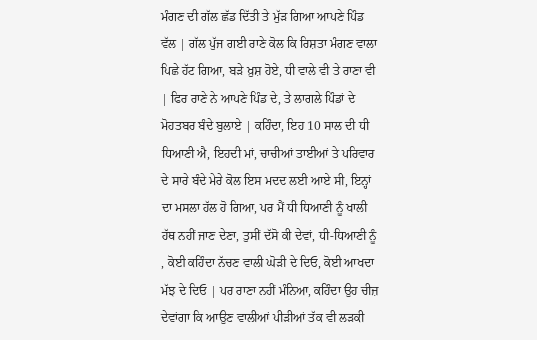ਮੰਗਣ ਦੀ ਗੱਲ ਛੱਡ ਦਿੱਤੀ ਤੇ ਮੁੱੜ ਗਿਆ ਆਪਣੇ ਪਿੰਡ ਵੱਲ | ਗੱਲ ਪੁੱਜ ਗਈ ਰਾਣੇ ਕੋਲ ਕਿ ਰਿਸ਼ਤਾ ਮੰਗਣ ਵਾਲਾ ਪਿਛੇ ਹੱਟ ਗਿਆ, ਬੜੇ ਖ਼ੁਸ਼ ਹੋਏ, ਧੀ ਵਾਲੇ ਵੀ ਤੇ ਰਾਣਾ ਵੀ | ਫਿਰ ਰਾਣੇ ਨੇ ਆਪਣੇ ਪਿੰਡ ਦੇ, ਤੇ ਲਾਗਲੇ ਪਿੰਡਾਂ ਦੇ ਮੋਹਤਬਰ ਬੰਦੇ ਬੁਲਾਏ | ਕਹਿੰਦਾ, ਇਹ 10 ਸਾਲ ਦੀ ਧੀ ਧਿਆਣੀ ਐ, ਇਹਦੀ ਮਾਂ, ਚਾਚੀਆਂ ਤਾਈਆਂ ਤੇ ਪਰਿਵਾਰ ਦੇ ਸਾਰੇ ਬੰਦੇ ਮੇਰੇ ਕੋਲ ਇਸ ਮਦਦ ਲਈ ਆਏ ਸੀ, ਇਨ੍ਹਾਂ ਦਾ ਮਸਲਾ ਹੱਲ ਹੋ ਗਿਆ, ਪਰ ਮੈਂ ਧੀ ਧਿਆਣੀ ਨੂੰ ਖਾਲੀ ਹੱਥ ਨਹੀਂ ਜਾਣ ਦੇਣਾ, ਤੁਸੀਂ ਦੱਸੋ ਕੀ ਦੇਵਾਂ, ਧੀ-ਧਿਆਣੀ ਨੂੰ , ਕੋਈ ਕਹਿੰਦਾ ਨੱਚਣ ਵਾਲੀ ਘੋੜੀ ਦੇ ਦਿਓ, ਕੋਈ ਆਖਦਾ ਮੱਝ ਦੇ ਦਿਓ | ਪਰ ਰਾਣਾ ਨਹੀਂ ਮੰਨਿਆ, ਕਹਿੰਦਾ ਉਹ ਚੀਜ਼ ਦੇਵਾਂਗਾ ਕਿ ਆਉਣ ਵਾਲੀਆਂ ਪੀੜੀਆਂ ਤੱਕ ਵੀ ਲੜਕੀ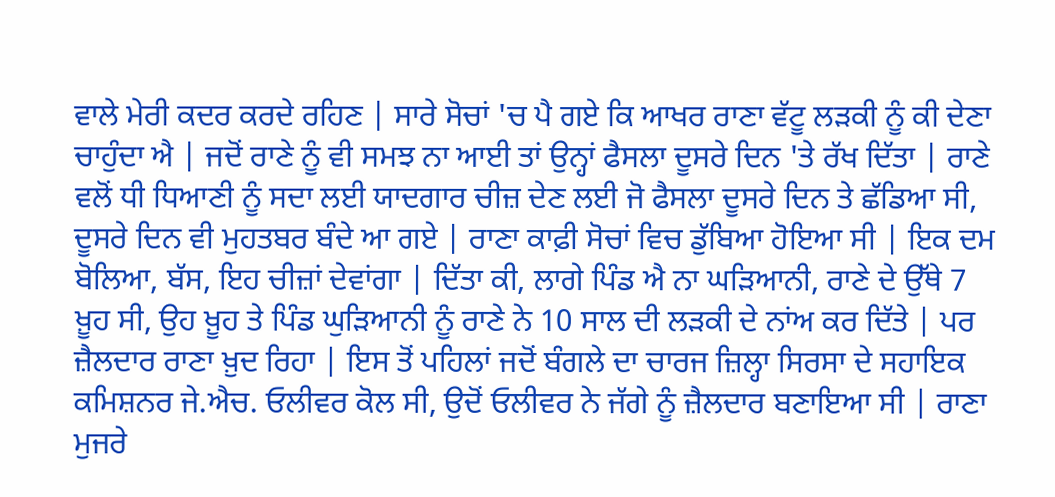ਵਾਲੇ ਮੇਰੀ ਕਦਰ ਕਰਦੇ ਰਹਿਣ | ਸਾਰੇ ਸੋਚਾਂ 'ਚ ਪੈ ਗਏ ਕਿ ਆਖਰ ਰਾਣਾ ਵੱਟੂ ਲੜਕੀ ਨੂੰ ਕੀ ਦੇਣਾ ਚਾਹੁੰਦਾ ਐ | ਜਦੋਂ ਰਾਣੇ ਨੂੰ ਵੀ ਸਮਝ ਨਾ ਆਈ ਤਾਂ ਉਨ੍ਹਾਂ ਫੈਸਲਾ ਦੂਸਰੇ ਦਿਨ 'ਤੇ ਰੱਖ ਦਿੱਤਾ | ਰਾਣੇ ਵਲੋਂ ਧੀ ਧਿਆਣੀ ਨੂੰ ਸਦਾ ਲਈ ਯਾਦਗਾਰ ਚੀਜ਼ ਦੇਣ ਲਈ ਜੋ ਫੈਸਲਾ ਦੂਸਰੇ ਦਿਨ ਤੇ ਛੱਡਿਆ ਸੀ, ਦੂਸਰੇ ਦਿਨ ਵੀ ਮੁਹਤਬਰ ਬੰਦੇ ਆ ਗਏ | ਰਾਣਾ ਕਾਫ਼ੀ ਸੋਚਾਂ ਵਿਚ ਡੁੱਬਿਆ ਹੋਇਆ ਸੀ | ਇਕ ਦਮ ਬੋਲਿਆ, ਬੱਸ, ਇਹ ਚੀਜ਼ਾਂ ਦੇਵਾਂਗਾ | ਦਿੱਤਾ ਕੀ, ਲਾਗੇ ਪਿੰਡ ਐ ਨਾ ਘੜਿਆਨੀ, ਰਾਣੇ ਦੇ ਉੱਥੇ 7 ਖ਼ੂਹ ਸੀ, ਉਹ ਖ਼ੂਹ ਤੇ ਪਿੰਡ ਘੁੜਿਆਨੀ ਨੂੰ ਰਾਣੇ ਨੇ 10 ਸਾਲ ਦੀ ਲੜਕੀ ਦੇ ਨਾਂਅ ਕਰ ਦਿੱਤੇ | ਪਰ ਜ਼ੈਲਦਾਰ ਰਾਣਾ ਖ਼ੁਦ ਰਿਹਾ | ਇਸ ਤੋਂ ਪਹਿਲਾਂ ਜਦੋਂ ਬੰਗਲੇ ਦਾ ਚਾਰਜ ਜ਼ਿਲ੍ਹਾ ਸਿਰਸਾ ਦੇ ਸਹਾਇਕ ਕਮਿਸ਼ਨਰ ਜੇ.ਐਚ. ਓਲੀਵਰ ਕੋਲ ਸੀ, ਉਦੋਂ ਓਲੀਵਰ ਨੇ ਜੱਗੇ ਨੂੰ ਜ਼ੈਲਦਾਰ ਬਣਾਇਆ ਸੀ | ਰਾਣਾ ਮੁਜਰੇ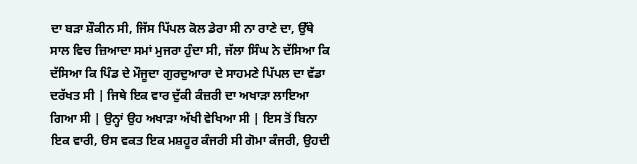ਦਾ ਬੜਾ ਸ਼ੌਕੀਨ ਸੀ, ਜਿੱਸ ਪਿੱਪਲ ਕੋਲ ਡੇਰਾ ਸੀ ਨਾ ਰਾਣੇ ਦਾ, ਉੱਥੇ ਸਾਲ ਵਿਚ ਜ਼ਿਆਦਾ ਸਮਾਂ ਮੁਜਰਾ ਹੁੰਦਾ ਸੀ, ਜੱਲਾ ਸਿੰਘ ਨੇ ਦੱਸਿਆ ਕਿ ਦੱਸਿਆ ਕਿ ਪਿੰਡ ਦੇ ਮੌਜੂਦਾ ਗੁਰਦੁਆਰਾ ਦੇ ਸਾਹਮਣੇ ਪਿੱਪਲ ਦਾ ਵੱਡਾ ਦਰੱਖਤ ਸੀ | ਜਿਥੇ ਇਕ ਵਾਰ ਦੁੱਕੀ ਕੰਜ਼ਰੀ ਦਾ ਅਖਾੜਾ ਲਾਇਆ ਗਿਆ ਸੀ | ਉਨ੍ਹਾਂ ਉਹ ਅਖਾੜਾ ਅੱਖੀ ਵੇਖਿਆ ਸੀ | ਇਸ ਤੋਂ ਬਿਨਾ ਇਕ ਵਾਰੀ, ੳਸ ਵਕਤ ਇਕ ਮਸ਼ਹੂਰ ਕੰਜਰੀ ਸੀ ਗੋਮਾ ਕੰਜਰੀ, ਉਹਦੀ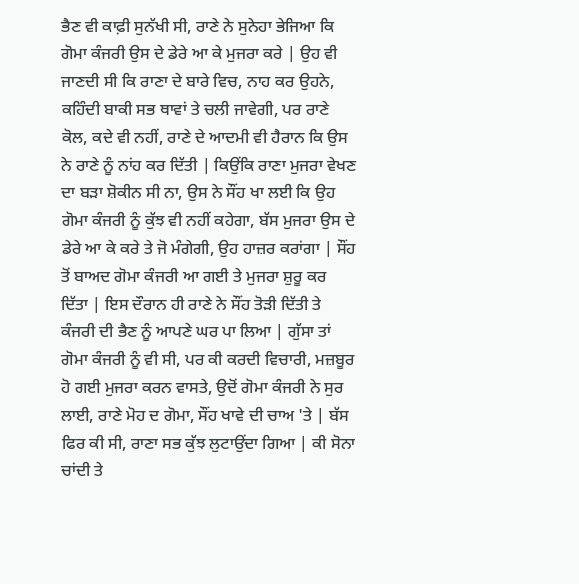ਭੈਣ ਵੀ ਕਾਫ਼ੀ ਸੁਨੱਖੀ ਸੀ, ਰਾਣੇ ਨੇ ਸੁਨੇਹਾ ਭੇਜਿਆ ਕਿ ਗੋਮਾ ਕੰਜਰੀ ਉਸ ਦੇ ਡੇਰੇ ਆ ਕੇ ਮੁਜਰਾ ਕਰੇ | ਉਹ ਵੀ ਜਾਣਦੀ ਸੀ ਕਿ ਰਾਣਾ ਦੇ ਬਾਰੇ ਵਿਚ, ਨਾਹ ਕਰ ਉਹਨੇ, ਕਹਿੰਦੀ ਬਾਕੀ ਸਭ ਥਾਵਾਂ ਤੇ ਚਲੀ ਜਾਵੇਗੀ, ਪਰ ਰਾਣੇ ਕੋਲ, ਕਦੇ ਵੀ ਨਹੀਂ, ਰਾਣੇ ਦੇ ਆਦਮੀ ਵੀ ਹੈਰਾਨ ਕਿ ਉਸ ਨੇ ਰਾਣੇ ਨੂੰ ਨਾਂਹ ਕਰ ਦਿੱਤੀ | ਕਿਉਂਕਿ ਰਾਣਾ ਮੁਜਰਾ ਵੇਖਣ ਦਾ ਬੜਾ ਸ਼ੋਕੀਨ ਸੀ ਨਾ, ਉਸ ਨੇ ਸੌਂਹ ਖਾ ਲਈ ਕਿ ਉਹ ਗੋਮਾ ਕੰਜਰੀ ਨੂੰ ਕੁੱਝ ਵੀ ਨਹੀਂ ਕਹੇਗਾ, ਬੱਸ ਮੁਜਰਾ ਉਸ ਦੇ ਡੇਰੇ ਆ ਕੇ ਕਰੇ ਤੇ ਜੋ ਮੰਗੇਗੀ, ਉਹ ਹਾਜ਼ਰ ਕਰਾਂਗਾ | ਸੌਂਹ ਤੋਂ ਬਾਅਦ ਗੋਮਾ ਕੰਜਰੀ ਆ ਗਈ ਤੇ ਮੁਜਰਾ ਸ਼ੁਰੂ ਕਰ ਦਿੱਤਾ | ਇਸ ਦੌਰਾਨ ਹੀ ਰਾਣੇ ਨੇ ਸੌਂਹ ਤੋੜੀ ਦਿੱਤੀ ਤੇ ਕੰਜਰੀ ਦੀ ਭੈਣ ਨੂੰ ਆਪਣੇ ਘਰ ਪਾ ਲਿਆ | ਗੁੱਸਾ ਤਾਂ ਗੋਮਾ ਕੰਜਰੀ ਨੂੰ ਵੀ ਸੀ, ਪਰ ਕੀ ਕਰਦੀ ਵਿਚਾਰੀ, ਮਜ਼ਬੂਰ ਹੋ ਗਈ ਮੁਜਰਾ ਕਰਨ ਵਾਸਤੇ, ਉਦੋਂ ਗੋਮਾ ਕੰਜਰੀ ਨੇ ਸੁਰ ਲਾਈ, ਰਾਣੇ ਮੋਹ ਦ ਗੋਮਾ, ਸੌਂਹ ਖਾਵੇ ਦੀ ਚਾਅ 'ਤੇ | ਬੱਸ ਫਿਰ ਕੀ ਸੀ, ਰਾਣਾ ਸਭ ਕੁੱਝ ਲੁਟਾਉਂਦਾ ਗਿਆ | ਕੀ ਸੋਨਾ ਚਾਂਦੀ ਤੇ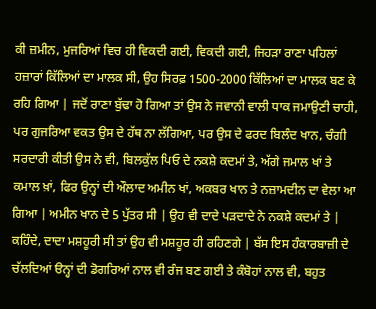ਕੀ ਜ਼ਮੀਨ, ਮੁਜਰਿਆਂ ਵਿਚ ਹੀ ਵਿਕਦੀ ਗਈ, ਵਿਕਦੀ ਗਈ, ਜਿਹੜਾ ਰਾਣਾ ਪਹਿਲਾਂ ਹਜ਼ਾਰਾਂ ਕਿੱਲਿਆਂ ਦਾ ਮਾਲਕ ਸੀ, ਉਹ ਸਿਰਫ਼ 1500-2000 ਕਿੱਲਿਆਂ ਦਾ ਮਾਲਕ ਬਣ ਕੇ ਰਹਿ ਗਿਆ | ਜਦੋਂ ਰਾਣਾ ਬੁੱਢਾ ਹੋ ਗਿਆ ਤਾਂ ਉਸ ਨੇ ਜਵਾਨੀ ਵਾਲੀ ਧਾਕ ਜਮਾਉਣੀ ਚਾਹੀ, ਪਰ ਗੁਜਰਿਆ ਵਕਤ ਉਸ ਦੇ ਹੱਥ ਨਾ ਲੱਗਿਆ, ਪਰ ਉਸ ਦੇ ਫਰਦ ਬਿਲੰਦ ਖਾਨ, ਚੰਗੀ ਸਰਦਾਰੀ ਕੀਤੀ ਉਸ ਨੇ ਵੀ, ਬਿਲਕੁੱਲ ਪਿਓ ਦੇ ਨਕਸ਼ੇ ਕਦਮਾਂ ਤੇ, ਅੱਗੇ ਜਮਾਲ ਖਾਂ ਤੇ ਕਮਾਲ ਖ਼ਾਂ, ਫਿਰ ਉਨ੍ਹਾਂ ਦੀ ਔਲਾਦ ਅਮੀਨ ਖਾਂ, ਅਕਬਰ ਖਾਨ ਤੇ ਨਜ਼ਾਮਦੀਨ ਦਾ ਵੇਲਾ ਆ ਗਿਆ | ਅਮੀਨ ਖਾਨ ਦੇ 5 ਪੁੱਤਰ ਸੀ | ਉਹ ਵੀ ਦਾਦੇ ਪੜਦਾਦੇ ਨੇ ਨਕਸ਼ੇ ਕਦਮਾਂ ਤੇ | ਕਹਿੰਦੇ, ਦਾਦਾ ਮਸ਼ਹੂਰੀ ਸੀ ਤਾਂ ਉਹ ਵੀ ਮਸ਼ਹੂਰ ਹੀ ਰਹਿਣਗੇ | ਬੱਸ ਇਸ ਹੰਕਾਰਬਾਜ਼ੀ ਦੇ ਚੱਲਦਿਆਂ ੳਨ੍ਹਾਂ ਦੀ ਡੋਗਰਿਆਂ ਨਾਲ ਵੀ ਰੰਜ ਬਣ ਗਈ ਤੇ ਕੰਬੋਹਾਂ ਨਾਲ ਵੀ, ਬਹੁਤ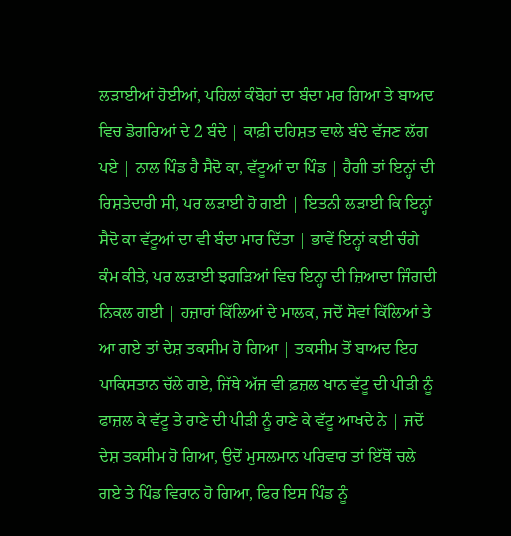ਲੜਾਈਆਂ ਹੋਈਆਂ, ਪਹਿਲਾਂ ਕੰਬੋਹਾਂ ਦਾ ਬੰਦਾ ਮਰ ਗਿਆ ਤੇ ਬਾਅਦ ਵਿਚ ਡੋਗਰਿਆਂ ਦੇ 2 ਬੰਦੇ | ਕਾਫ਼ੀ ਦਹਿਸ਼ਤ ਵਾਲੇ ਬੰਦੇ ਵੱਜਣ ਲੱਗ ਪਏ | ਨਾਲ ਪਿੰਡ ਹੈ ਸੈਦੋ ਕਾ, ਵੱਟੂਆਂ ਦਾ ਪਿੰਡ | ਹੈਗੀ ਤਾਂ ਇਨ੍ਹਾਂ ਦੀ ਰਿਸ਼ਤੇਦਾਰੀ ਸੀ, ਪਰ ਲੜਾਈ ਹੋ ਗਈ | ਇਤਨੀ ਲੜਾਈ ਕਿ ਇਨ੍ਹਾਂ ਸੈਦੋ ਕਾ ਵੱਟੂਆਂ ਦਾ ਵੀ ਬੰਦਾ ਮਾਰ ਦਿੱਤਾ | ਭਾਵੇਂ ਇਨ੍ਹਾਂ ਕਈ ਚੰਗੇ ਕੰਮ ਕੀਤੇ, ਪਰ ਲੜਾਈ ਝਗੜਿਆਂ ਵਿਚ ਇਨ੍ਹਾ ਦੀ ਜ਼ਿਆਦਾ ਜਿੰਗਦੀ ਨਿਕਲ ਗਈ | ਹਜ਼ਾਰਾਂ ਕਿੱਲਿਆਂ ਦੇ ਮਾਲਕ, ਜਦੋਂ ਸੋਵਾਂ ਕਿੱਲਿਆਂ ਤੇ ਆ ਗਏ ਤਾਂ ਦੇਸ਼ ਤਕਸੀਮ ਹੋ ਗਿਆ | ਤਕਸੀਮ ਤੋਂ ਬਾਅਦ ਇਹ ਪਾਕਿਸਤਾਨ ਚੱਲੇ ਗਏ, ਜਿੱਥੇ ਅੱਜ ਵੀ ਫ਼ਜ਼ਲ ਖਾਨ ਵੱਟੂ ਦੀ ਪੀੜੀ ਨੂੰ ਫਾਜ਼ਲ ਕੇ ਵੱਟੂ ਤੇ ਰਾਣੇ ਦੀ ਪੀੜੀ ਨੂੰ ਰਾਣੇ ਕੇ ਵੱਟੂ ਆਖਦੇ ਨੇ | ਜਦੋਂ ਦੇਸ਼ ਤਕਸੀਮ ਹੋ ਗਿਆ, ਉਦੋਂ ਮੁਸਲਮਾਨ ਪਰਿਵਾਰ ਤਾਂ ਇੱਥੋਂ ਚਲੇ ਗਏ ਤੇ ਪਿੰਡ ਵਿਰਾਨ ਹੋ ਗਿਆ, ਫਿਰ ਇਸ ਪਿੰਡ ਨੂੰ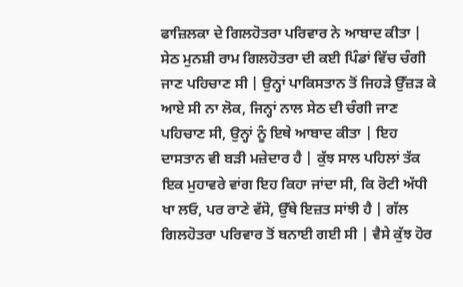ਫਾਜ਼ਿਲਕਾ ਦੇ ਗਿਲਹੋਤਰਾ ਪਰਿਵਾਰ ਨੇ ਆਬਾਦ ਕੀਤਾ | ਸੇਠ ਮੁਨਸ਼ੀ ਰਾਮ ਗਿਲਹੋਤਰਾ ਦੀ ਕਈ ਪਿੰਡਾਂ ਵਿੱਚ ਚੰਗੀ ਜਾਣ ਪਹਿਚਾਣ ਸੀ | ਉਨ੍ਹਾਂ ਪਾਕਿਸਤਾਨ ਤੋਂ ਜਿਹੜੇ ਉੱਜ਼ੜ ਕੇ ਆਏ ਸੀ ਨਾ ਲੋਕ, ਜਿਨ੍ਹਾਂ ਨਾਲ ਸੇਠ ਦੀ ਚੰਗੀ ਜਾਣ ਪਹਿਚਾਣ ਸੀ, ਉਨ੍ਹਾਂ ਨੂੰ ਇਥੇ ਆਬਾਦ ਕੀਤਾ | ਇਹ ਦਾਸਤਾਨ ਵੀ ਬੜੀ ਮਜ਼ੇਦਾਰ ਹੈ | ਕੁੱਝ ਸਾਲ ਪਹਿਲਾਂ ਤੱਕ ਇਕ ਮੁਹਾਵਰੇ ਵਾਂਗ ਇਹ ਕਿਹਾ ਜਾਂਦਾ ਸੀ, ਕਿ ਰੋਟੀ ਅੱਧੀ ਖਾ ਲਓ, ਪਰ ਰਾਣੇ ਵੱਸੋ, ਉੱਥੇ ਇਜ਼ਤ ਸਾਂਝੀ ਹੈ | ਗੱਲ ਗਿਲਹੋਤਰਾ ਪਰਿਵਾਰ ਤੋਂ ਬਨਾਈ ਗਈ ਸੀ | ਵੈਸੇ ਕੁੱਝ ਹੋਰ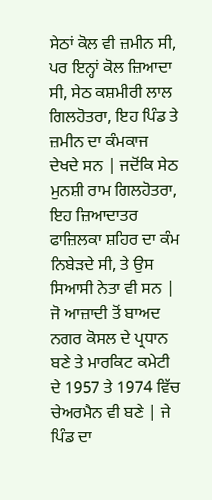ਸੇਠਾਂ ਕੋਲ ਵੀ ਜ਼ਮੀਨ ਸੀ, ਪਰ ਇਨ੍ਹਾਂ ਕੋਲ ਜ਼ਿਆਦਾ ਸੀ, ਸੇਠ ਕਸ਼ਮੀਰੀ ਲਾਲ ਗਿਲਹੋਤਰਾ, ਇਹ ਪਿੰਡ ਤੇ ਜ਼ਮੀਨ ਦਾ ਕੰਮਕਾਜ ਦੇਖਦੇ ਸਨ | ਜਦੋਂਕਿ ਸੇਠ ਮੁਨਸ਼ੀ ਰਾਮ ਗਿਲਹੋਤਰਾ, ਇਹ ਜ਼ਿਆਦਾਤਰ ਫਾਜ਼ਿਲਕਾ ਸ਼ਹਿਰ ਦਾ ਕੰਮ ਨਿਬੇੜਦੇ ਸੀ, ਤੇ ਉਸ ਸਿਆਸੀ ਨੇਤਾ ਵੀ ਸਨ | ਜੋ ਆਜ਼ਾਦੀ ਤੋਂ ਬਾਅਦ ਨਗਰ ਕੋਸਲ ਦੇ ਪ੍ਰਧਾਨ ਬਣੇ ਤੇ ਮਾਰਕਿਟ ਕਮੇਟੀ ਦੇ 1957 ਤੇ 1974 ਵਿੱਚ ਚੇਅਰਮੈਨ ਵੀ ਬਣੇ | ਜੇ ਪਿੰਡ ਦਾ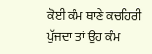ਕੋਈ ਕੰਮ ਥਾਣੇ ਕਚਹਿਰੀ ਪੁੱਜਦਾ ਤਾਂ ਉਹ ਕੰਮ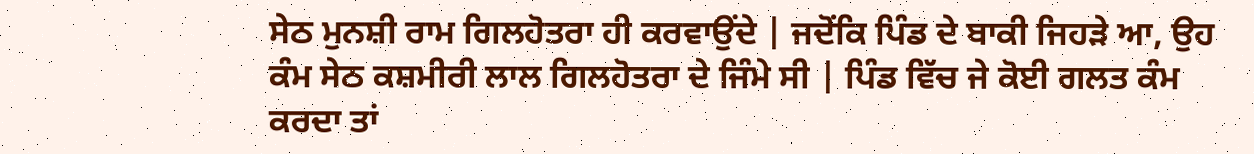ਸੇਠ ਮੁਨਸ਼ੀ ਰਾਮ ਗਿਲਹੋਤਰਾ ਹੀ ਕਰਵਾਉਂਦੇ | ਜਦੋਂਕਿ ਪਿੰਡ ਦੇ ਬਾਕੀ ਜਿਹੜੇ ਆ, ਉਹ ਕੰਮ ਸੇਠ ਕਸ਼ਮੀਰੀ ਲਾਲ ਗਿਲਹੋਤਰਾ ਦੇ ਜਿੰਮੇ ਸੀ | ਪਿੰਡ ਵਿੱਚ ਜੇ ਕੋਈ ਗਲਤ ਕੰਮ ਕਰਦਾ ਤਾਂ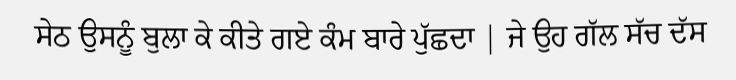ਸੇਠ ਉਸਨੂੰ ਬੁਲਾ ਕੇ ਕੀਤੇ ਗਏ ਕੰਮ ਬਾਰੇ ਪੁੱਛਦਾ | ਜੇ ਉਹ ਗੱਲ ਸੱਚ ਦੱਸ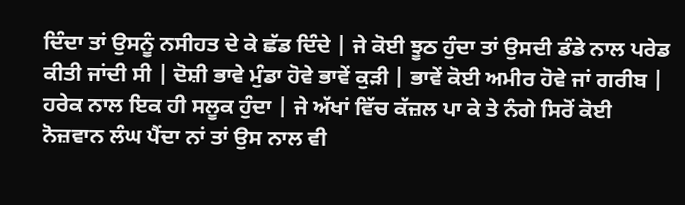ਦਿੰਦਾ ਤਾਂ ਉਸਨੂੰ ਨਸੀਹਤ ਦੇ ਕੇ ਛੱਡ ਦਿੰਦੇ | ਜੇ ਕੋਈ ਝੂਠ ਹੁੰਦਾ ਤਾਂ ਉਸਦੀ ਡੰਡੇ ਨਾਲ ਪਰੇਡ ਕੀਤੀ ਜਾਂਦੀ ਸੀ | ਦੋਸ਼ੀ ਭਾਵੇ ਮੁੰਡਾ ਹੋਵੇ ਭਾਵੇਂ ਕੁੜੀ | ਭਾਵੇਂ ਕੋਈ ਅਮੀਰ ਹੋਵੇ ਜਾਂ ਗਰੀਬ | ਹਰੇਕ ਨਾਲ ਇਕ ਹੀ ਸਲੂਕ ਹੁੰਦਾ | ਜੇ ਅੱਖਾਂ ਵਿੱਚ ਕੱਜ਼ਲ ਪਾ ਕੇ ਤੇ ਨੰਗੇ ਸਿਰੋਂ ਕੋਈ ਨੋਜ਼ਵਾਨ ਲੰਘ ਪੈਂਦਾ ਨਾਂ ਤਾਂ ਉਸ ਨਾਲ ਵੀ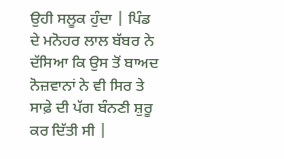ਉਹੀ ਸਲੂਕ ਹੁੰਦਾ | ਪਿੰਡ ਦੇ ਮਨੋਹਰ ਲਾਲ ਬੱਬਰ ਨੇ ਦੱਸਿਆ ਕਿ ਉਸ ਤੋਂ ਬਾਅਦ ਨੋਜ਼ਵਾਨਾਂ ਨੇ ਵੀ ਸਿਰ ਤੇ ਸਾਫ਼ੇ ਦੀ ਪੱਗ ਬੰਨਣੀ ਸ਼ੁਰੂ ਕਰ ਦਿੱਤੀ ਸੀ |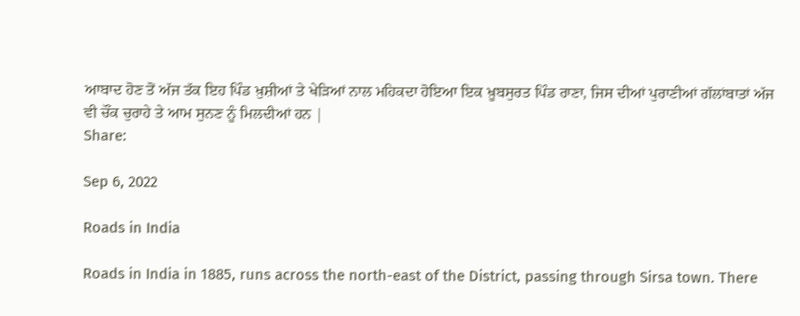ਆਬਾਦ ਹੋਣ ਤੋਂ ਅੱਜ ਤੱਕ ਇਹ ਪਿੰਡ ਖ਼ੁਸ਼ੀਆਂ ਤੇ ਖੇੜਿਆਂ ਨਾਲ ਮਹਿਕਦਾ ਹੋਇਆ ਇਕ ਖ਼ੂਬਸੁਰਤ ਪਿੰਡ ਰਾਣਾ, ਜਿਸ ਦੀਆਂ ਪੁਰਾਣੀਆਂ ਗੱਲਾਂਬਾਤਾਂ ਅੱਜ ਵੀ ਚੌਂਕ ਚੁਰਾਹੇ ਤੇ ਆਮ ਸੁਨਣ ਨੂੰ ਮਿਲਦੀਆਂ ਹਨ |
Share:

Sep 6, 2022

Roads in India

Roads in India in 1885, runs across the north-east of the District, passing through Sirsa town. There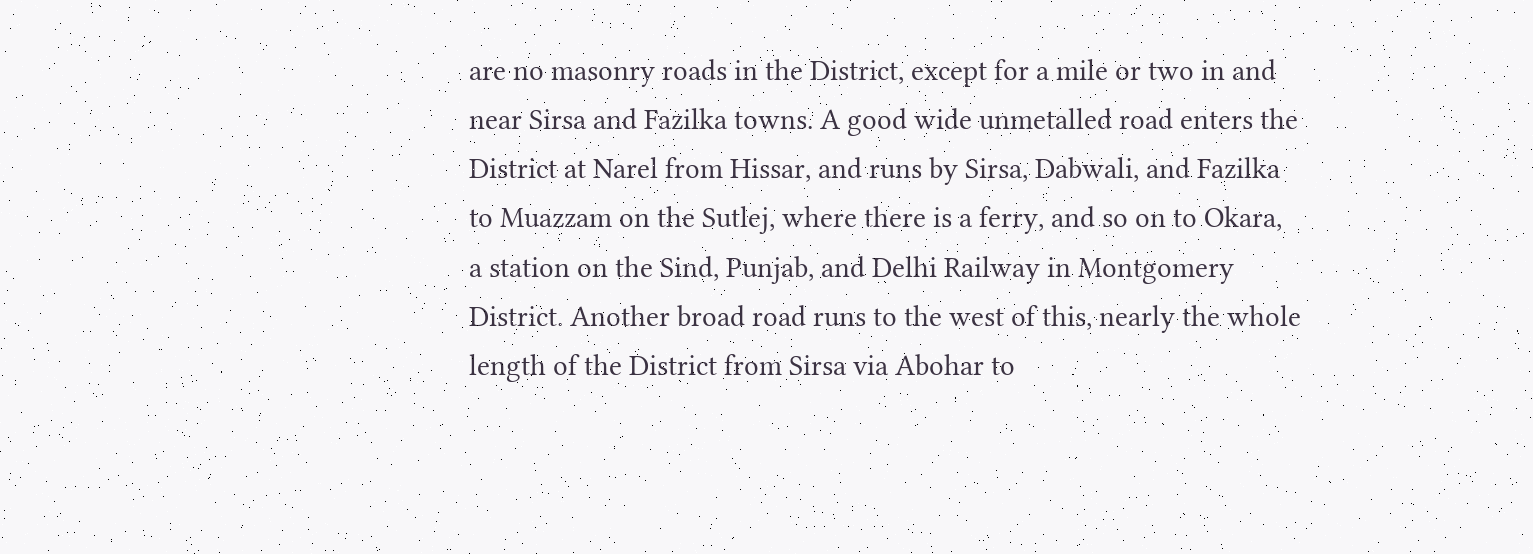are no masonry roads in the District, except for a mile or two in and near Sirsa and Fazilka towns. A good wide unmetalled road enters the District at Narel from Hissar, and runs by Sirsa, Dabwali, and Fazilka to Muazzam on the Sutlej, where there is a ferry, and so on to Okara, a station on the Sind, Punjab, and Delhi Railway in Montgomery District. Another broad road runs to the west of this, nearly the whole length of the District from Sirsa via Abohar to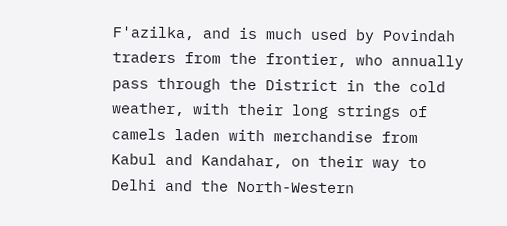F'azilka, and is much used by Povindah traders from the frontier, who annually pass through the District in the cold weather, with their long strings of camels laden with merchandise from Kabul and Kandahar, on their way to Delhi and the North-Western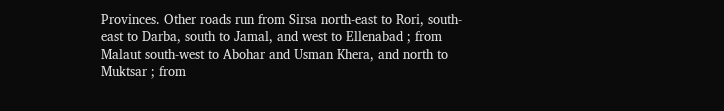Provinces. Other roads run from Sirsa north-east to Rori, south-east to Darba, south to Jamal, and west to Ellenabad ; from Malaut south-west to Abohar and Usman Khera, and north to Muktsar ; from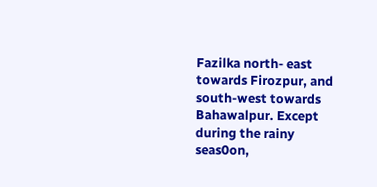Fazilka north- east towards Firozpur, and south-west towards Bahawalpur. Except during the rainy seas0on,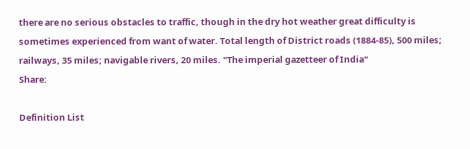there are no serious obstacles to traffic, though in the dry hot weather great difficulty is sometimes experienced from want of water. Total length of District roads (1884-85), 500 miles; railways, 35 miles; navigable rivers, 20 miles. "The imperial gazetteer of India"
Share:

Definition List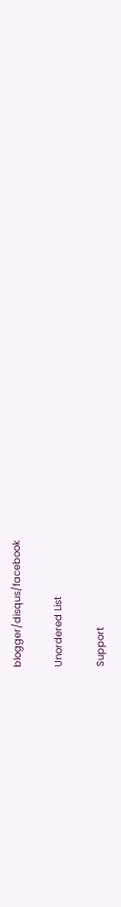blogger/disqus/facebook

Unordered List

Support